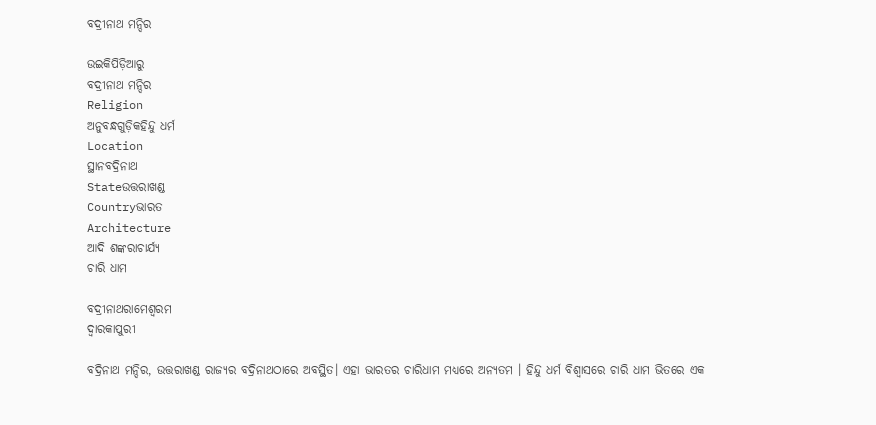ବଦ୍ରୀନାଥ ମନ୍ଦିର

ଉଇକିପିଡ଼ିଆ‌ରୁ
ବଦ୍ରୀନାଥ ମନ୍ଦିର
Religion
ଅନୁବନ୍ଧଗୁଡ଼ିକହିନ୍ଦୁ ଧର୍ମ
Location
ସ୍ଥାନବଦ୍ରିନାଥ
Stateଉତ୍ତରାଖଣ୍ଡ
Countryଭାରତ
Architecture
ଆଦି ଶଙ୍କରାଚାର୍ଯ୍ୟ
ଚାରି ଧାମ

ବଦ୍ରୀନାଥରାମେଶ୍ଵରମ
ଦ୍ଵାରକାପୁରୀ

ବଦ୍ରିନାଥ ମନ୍ଦିର, ଉତ୍ତରାଖଣ୍ଡ ରାଜ୍ୟର ବଦ୍ରିନାଥଠାରେ ଅବସ୍ଥିତ। ଏହା ଭାରତର ଚାରିଧାମ ମଧ୍ୟରେ ଅନ୍ୟତମ । ହିନ୍ଦୁ ଧର୍ମ ବିଶ୍ୱାସରେ ଚାରି ଧାମ ଭିତରେ ଏକ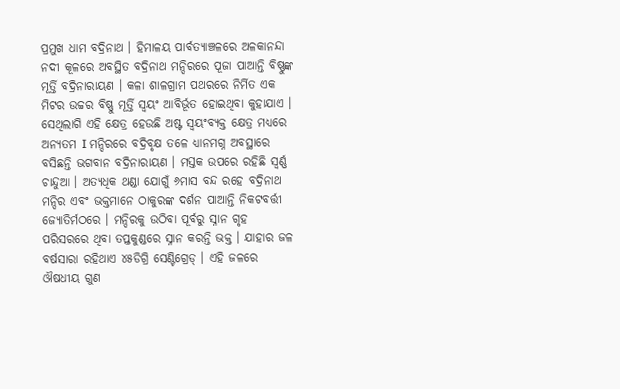ପ୍ରମୁଖ ଧାମ ବଦ୍ରିନାଥ । ହିମାଳୟ ପାର୍ବତ୍ୟାଞ୍ଚଳରେ ଅଳକାନନ୍ଦା ନଦୀ କୂଳରେ ଅବସ୍ଥିତ ବଦ୍ରିନାଥ ମନ୍ଦିରରେ ପୂଜା ପାଆନ୍ତି ବିଷ୍ଣୁଙ୍କ ମୂର୍ତ୍ତି ବଦ୍ରିନାରାୟଣ । କଳା ଶାଳଗ୍ରାମ ପଥରରେ ନିର୍ମିତ ଏକ ମିଟର ଉଚ୍ଚର ବିଷ୍ଣୁ ମୂର୍ତ୍ତି ସ୍ୱୟଂ ଆବିର୍ଭୂତ ହୋଇଥିବା କୁହାଯାଏ । ସେଥିଲାଗି ଏହି କ୍ଷେତ୍ର ହେଉଛି ଅଷ୍ଟ ସ୍ୱୟଂବ୍ୟକ୍ତ କ୍ଷେତ୍ର ମଧ୍ୟରେ ଅନ୍ୟତମ I ମନ୍ଦିରରେ ବଦ୍ରିବୃକ୍ଷ ତଳେ ଧ୍ୟାନମଗ୍ନ ଅବସ୍ଥାରେ ବସିଛନ୍ତି ଭଗବାନ ବଦ୍ରିନାରାୟଣ । ମସ୍ତକ ଉପରେ ରହିଛି ସ୍ୱର୍ଣ୍ଣ ଚାନ୍ଦୁଆ । ଅତ୍ୟଧିକ ଥଣ୍ଡା ଯୋଗୁଁ ୬ମାସ ବନ୍ଦ ରହେ ବଦ୍ରିନାଥ ମନ୍ଦିର ଏବଂ ଭକ୍ତମାନେ ଠାକୁରଙ୍କ ଦର୍ଶନ ପାଆନ୍ତି ନିକଟବର୍ତ୍ତୀ ଜ୍ୟୋତିର୍ମଠରେ । ମନ୍ଦିରକୁ ଉଠିବା ପୂର୍ବରୁ ସ୍ନାନ ଗୃହ ପରିସରରେ ଥିବା ତପ୍ତକୁଣ୍ଡରେ ସ୍ନାନ କରନ୍ତି ଭକ୍ତ । ଯାହାର ଜଳ ବର୍ଷସାରା ରହିଥାଏ ୪୫ଡିଗ୍ରି ସେଣ୍ଟିଗ୍ରେଡ୍ । ଏହି ଜଳରେ ଔଷଧୀୟ ଗୁଣ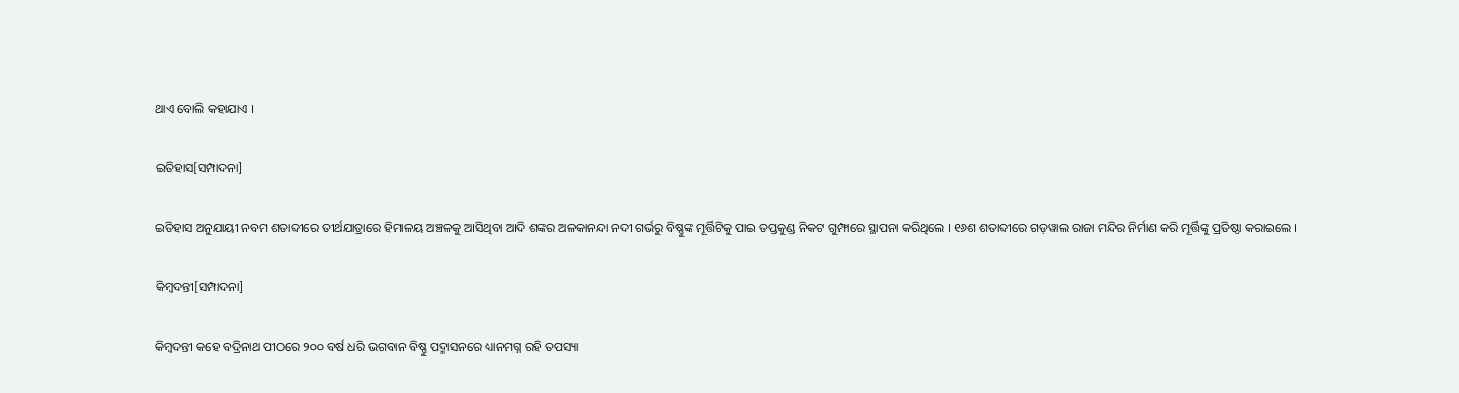ଥାଏ ବୋଲି କହାଯାଏ ।

ଇତିହାସ[ସମ୍ପାଦନା]

ଇତିହାସ ଅନୁଯାୟୀ ନବମ ଶତାବ୍ଦୀରେ ତୀର୍ଥଯାତ୍ରାରେ ହିମାଳୟ ଅଞ୍ଚଳକୁ ଆସିଥିବା ଆଦି ଶଙ୍କର ଅଳକାନନ୍ଦା ନଦୀ ଗର୍ଭରୁ ବିଷ୍ଣୁଙ୍କ ମୂର୍ତ୍ତିଟିକୁ ପାଇ ତପ୍ତକୁଣ୍ଡ ନିକଟ ଗୁମ୍ଫାରେ ସ୍ଥାପନା କରିଥିଲେ । ୧୬ଶ ଶତାବ୍ଦୀରେ ଗଡ଼ୱାଲ ରାଜା ମନ୍ଦିର ନିର୍ମାଣ କରି ମୂର୍ତ୍ତିଙ୍କୁ ପ୍ରତିଷ୍ଠା କରାଇଲେ ।

କିମ୍ବଦନ୍ତୀ[ସମ୍ପାଦନା]

କିମ୍ବଦନ୍ତୀ କହେ ବଦ୍ରିନାଥ ପୀଠରେ ୨୦୦ ବର୍ଷ ଧରି ଭଗବାନ ବିଷ୍ଣୁ ପଦ୍ମାସନରେ ଧ୍ୟାନମଗ୍ନ ରହି ତପସ୍ୟା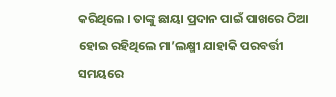କରିଥିଲେ । ତାଙ୍କୁ ଛାୟା ପ୍ରଦାନ ପାଇଁ ପାଖରେ ଠିଆ ହୋଇ ରହିଥିଲେ ମା’ଲକ୍ଷ୍ମୀ ଯାହାକି ପରବର୍ତ୍ତୀ ସମୟରେ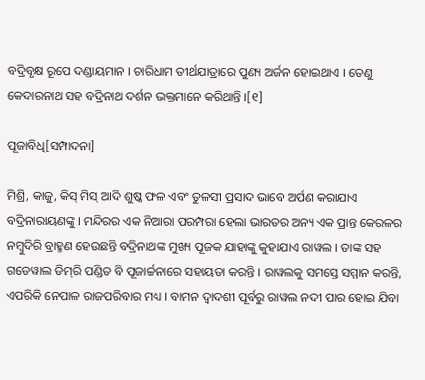ବଦ୍ରିବୃକ୍ଷ ରୂପେ ଦଣ୍ଡାୟମାନ । ଚାରିଧାମ ତୀର୍ଥଯାତ୍ରାରେ ପୁଣ୍ୟ ଅର୍ଜନ ହୋଇଥାଏ । ତେଣୁ କେଦାରନାଥ ସହ ବଦ୍ରିନାଥ ଦର୍ଶନ ଭକ୍ତମାନେ କରିଥାନ୍ତି ।[୧]

ପୂଜାବିଧି[ସମ୍ପାଦନା]

ମିଶ୍ରି, କାଜୁ, କିସ୍ ମିସ୍ ଆଦି ଶୁଷ୍କ ଫଳ ଏବଂ ତୁଳସୀ ପ୍ରସାଦ ଭାବେ ଅର୍ପଣ କରାଯାଏ ବଦ୍ରିନାରାୟଣଙ୍କୁ । ମନ୍ଦିରର ଏକ ନିଆରା ପରମ୍ପରା ହେଲା ଭାରତର ଅନ୍ୟ ଏକ ପ୍ରାନ୍ତ କେରଳର ନମ୍ବୁଦିରି ବ୍ରାହ୍ମଣ ହେଉଛନ୍ତି ବଦ୍ରିନାଥଙ୍କ ମୁଖ୍ୟ ପୂଜକ ଯାହାଙ୍କୁ କୁହାଯାଏ ରାୱଲ । ତାଙ୍କ ସହ ଗଡେୱାଲ ଡିମ୍‌ରି ପଣ୍ଡିତ ବି ପୂଜାର୍ଚ୍ଚନାରେ ସହାୟତା କରନ୍ତି । ରାୱଲକୁ ସମସ୍ତେ ସମ୍ମାନ କରନ୍ତି, ଏପରିକି ନେପାଳ ରାଜପରିବାର ମଧ୍ୟ । ବାମନ ଦ୍ୱାଦଶୀ ପୂର୍ବରୁ ରାୱଲ ନଦୀ ପାର ହୋଇ ଯିବା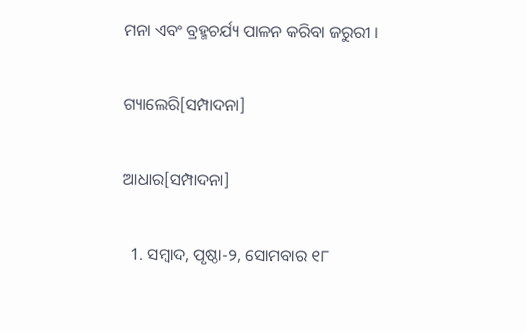ମନା ଏବଂ ବ୍ରହ୍ମଚର୍ଯ୍ୟ ପାଳନ କରିବା ଜରୁରୀ ।

ଗ୍ୟାଲେରି[ସମ୍ପାଦନା]

ଆଧାର[ସମ୍ପାଦନା]

  1. ସମ୍ବାଦ, ପୃଷ୍ଠା-୨, ସୋମବାର ୧୮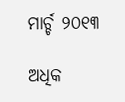ମାର୍ଚ୍ଚ ୨୦୧୩

ଅଧିକ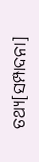ତଥ୍ୟ[ସମ୍ପାଦନା]